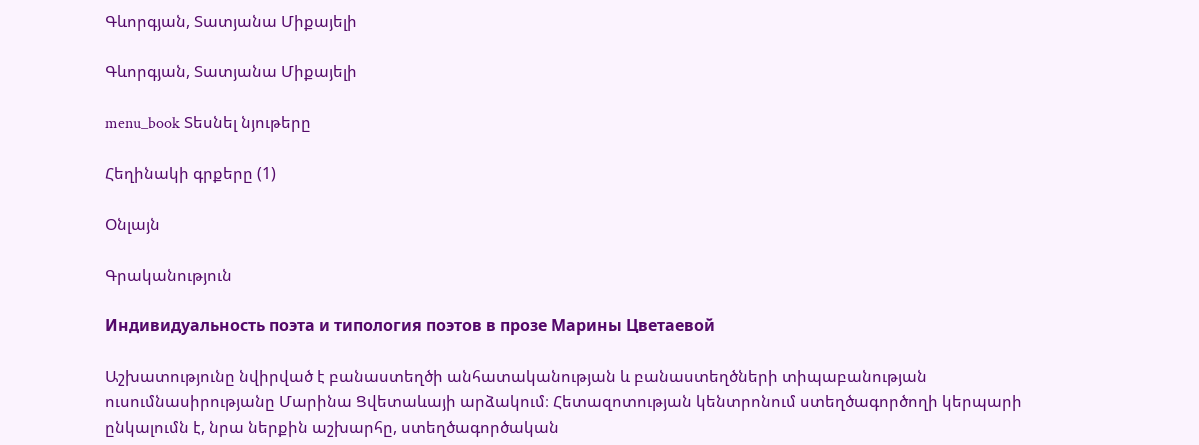Գևորգյան, Տատյանա Միքայելի

Գևորգյան, Տատյանա Միքայելի

menu_book Տեսնել նյութերը

Հեղինակի գրքերը (1)

Օնլայն

Գրականություն

Индивидуальность поэта и типология поэтов в прозе Марины Цветаевой

Աշխատությունը նվիրված է բանաստեղծի անհատականության և բանաստեղծների տիպաբանության ուսումնասիրությանը Մարինա Ցվետաևայի արձակում։ Հետազոտության կենտրոնում ստեղծագործողի կերպարի ընկալումն է, նրա ներքին աշխարհը, ստեղծագործական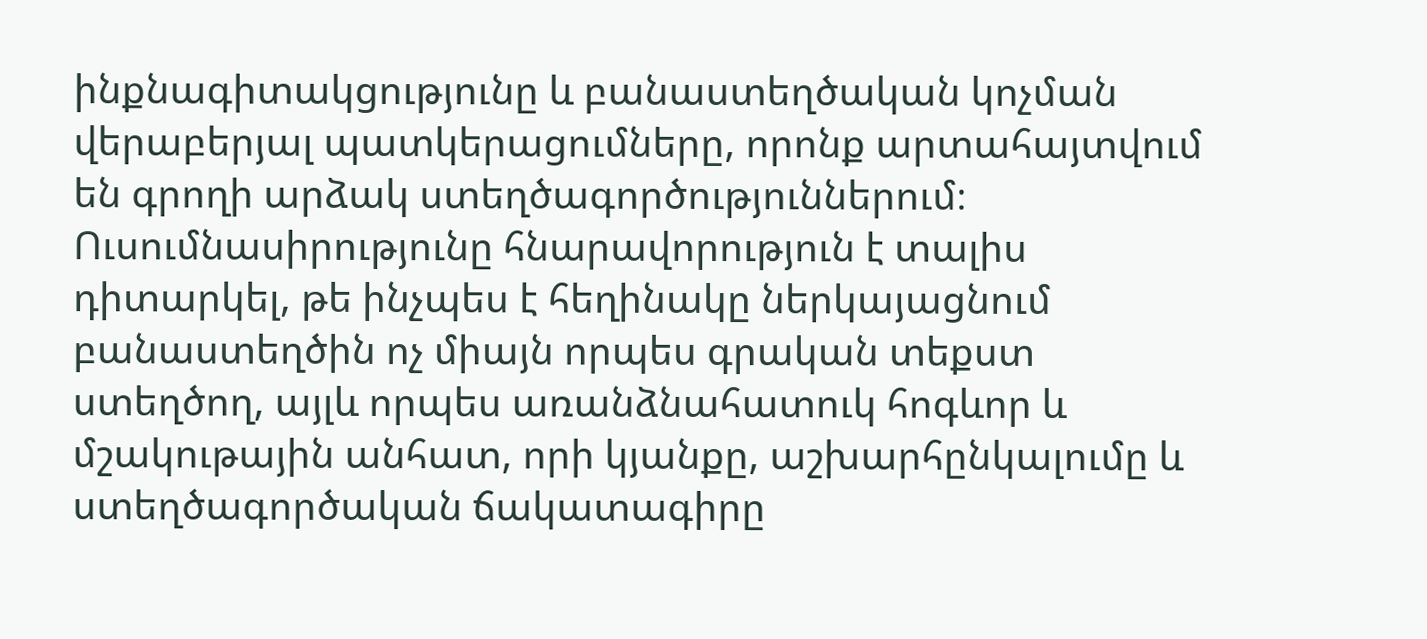ինքնագիտակցությունը և բանաստեղծական կոչման վերաբերյալ պատկերացումները, որոնք արտահայտվում են գրողի արձակ ստեղծագործություններում։ Ուսումնասիրությունը հնարավորություն է տալիս դիտարկել, թե ինչպես է հեղինակը ներկայացնում բանաստեղծին ոչ միայն որպես գրական տեքստ ստեղծող, այլև որպես առանձնահատուկ հոգևոր և մշակութային անհատ, որի կյանքը, աշխարհընկալումը և ստեղծագործական ճակատագիրը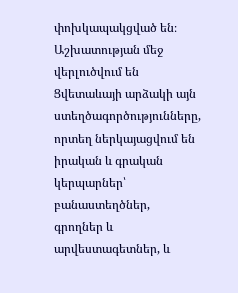փոխկապակցված են։ Աշխատության մեջ վերլուծվում են Ցվետաևայի արձակի այն ստեղծագործությունները, որտեղ ներկայացվում են իրական և գրական կերպարներ՝ բանաստեղծներ, գրողներ և արվեստագետներ, և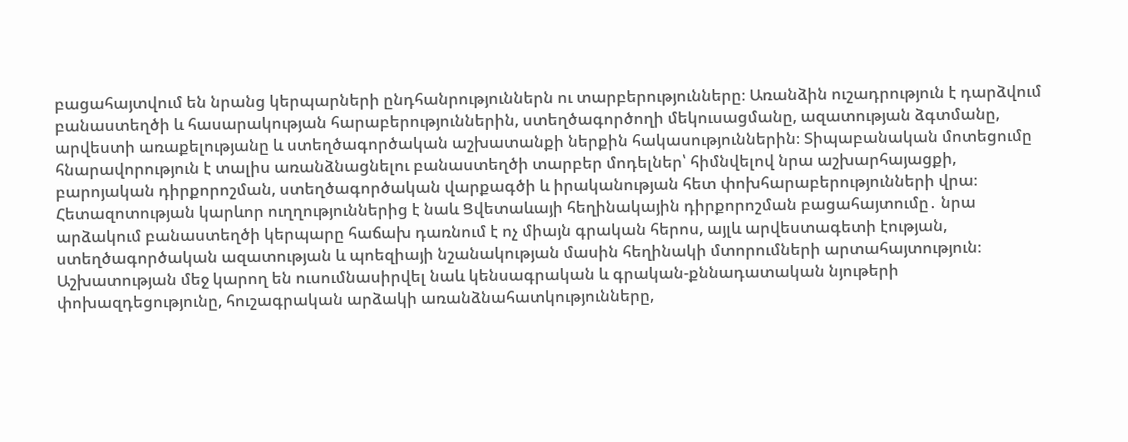բացահայտվում են նրանց կերպարների ընդհանրություններն ու տարբերությունները։ Առանձին ուշադրություն է դարձվում բանաստեղծի և հասարակության հարաբերություններին, ստեղծագործողի մեկուսացմանը, ազատության ձգտմանը, արվեստի առաքելությանը և ստեղծագործական աշխատանքի ներքին հակասություններին։ Տիպաբանական մոտեցումը հնարավորություն է տալիս առանձնացնելու բանաստեղծի տարբեր մոդելներ՝ հիմնվելով նրա աշխարհայացքի, բարոյական դիրքորոշման, ստեղծագործական վարքագծի և իրականության հետ փոխհարաբերությունների վրա։ Հետազոտության կարևոր ուղղություններից է նաև Ցվետաևայի հեղինակային դիրքորոշման բացահայտումը․ նրա արձակում բանաստեղծի կերպարը հաճախ դառնում է ոչ միայն գրական հերոս, այլև արվեստագետի էության, ստեղծագործական ազատության և պոեզիայի նշանակության մասին հեղինակի մտորումների արտահայտություն։ Աշխատության մեջ կարող են ուսումնասիրվել նաև կենսագրական և գրական-քննադատական նյութերի փոխազդեցությունը, հուշագրական արձակի առանձնահատկությունները,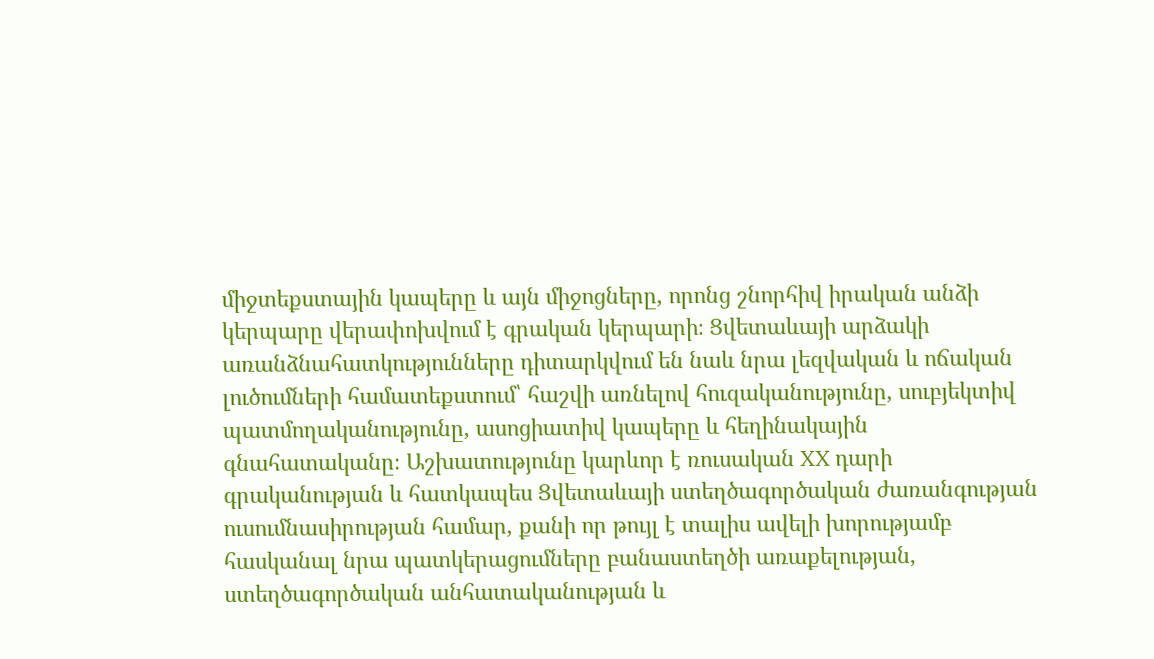միջտեքստային կապերը և այն միջոցները, որոնց շնորհիվ իրական անձի կերպարը վերափոխվում է գրական կերպարի։ Ցվետաևայի արձակի առանձնահատկությունները դիտարկվում են նաև նրա լեզվական և ոճական լուծումների համատեքստում՝ հաշվի առնելով հուզականությունը, սուբյեկտիվ պատմողականությունը, ասոցիատիվ կապերը և հեղինակային գնահատականը։ Աշխատությունը կարևոր է ռուսական XX դարի գրականության և հատկապես Ցվետաևայի ստեղծագործական ժառանգության ուսումնասիրության համար, քանի որ թույլ է տալիս ավելի խորությամբ հասկանալ նրա պատկերացումները բանաստեղծի առաքելության, ստեղծագործական անհատականության և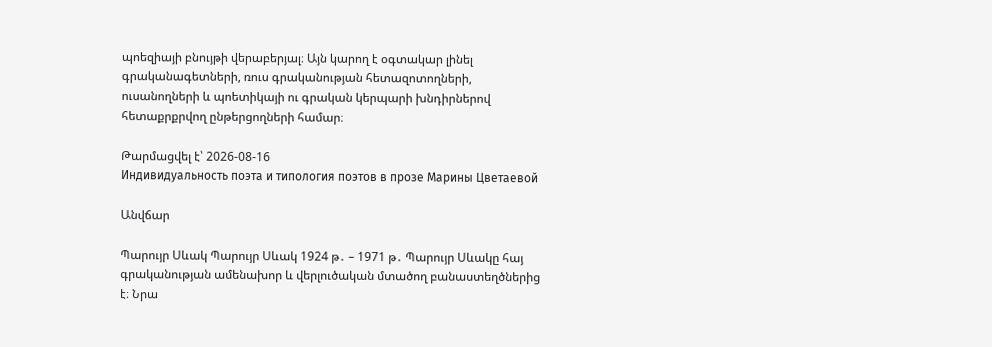պոեզիայի բնույթի վերաբերյալ։ Այն կարող է օգտակար լինել գրականագետների, ռուս գրականության հետազոտողների, ուսանողների և պոետիկայի ու գրական կերպարի խնդիրներով հետաքրքրվող ընթերցողների համար։

Թարմացվել է՝ 2026-08-16
Индивидуальность поэта и типология поэтов в прозе Марины Цветаевой

Անվճար

Պարույր Սևակ Պարույր Սևակ 1924 թ․ – 1971 թ․ Պարույր Սևակը հայ գրականության ամենախոր և վերլուծական մտածող բանաստեղծներից է։ Նրա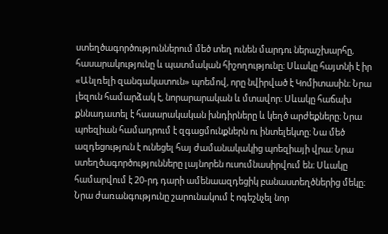ստեղծագործություններում մեծ տեղ ունեն մարդու ներաշխարհը, հասարակությունը և պատմական հիշողությունը։ Սևակը հայտնի է իր «Անլռելի զանգակատուն» պոեմով, որը նվիրված է Կոմիտասին։ Նրա լեզուն համարձակ է, նորարարական և մտավոր։ Սևակը հաճախ քննադատել է հասարակական խնդիրները և կեղծ արժեքները։ Նրա պոեզիան համադրում է զգացմունքներն ու ինտելեկտը։ Նա մեծ ազդեցություն է ունեցել հայ ժամանակակից պոեզիայի վրա։ Նրա ստեղծագործությունները լայնորեն ուսումնասիրվում են։ Սևակը համարվում է 20-րդ դարի ամենաազդեցիկ բանաստեղծներից մեկը։ Նրա ժառանգությունը շարունակում է ոգեշնչել նոր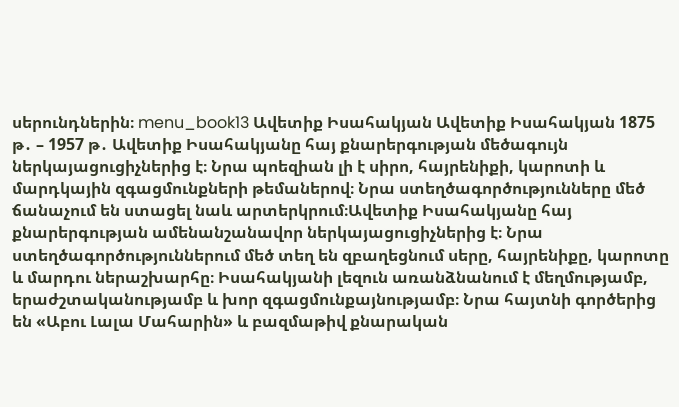սերունդներին։ menu_book13 Ավետիք Իսահակյան Ավետիք Իսահակյան 1875 թ․ – 1957 թ․ Ավետիք Իսահակյանը հայ քնարերգության մեծագույն ներկայացուցիչներից է։ Նրա պոեզիան լի է սիրո, հայրենիքի, կարոտի և մարդկային զգացմունքների թեմաներով։ Նրա ստեղծագործությունները մեծ ճանաչում են ստացել նաև արտերկրում։Ավետիք Իսահակյանը հայ քնարերգության ամենանշանավոր ներկայացուցիչներից է։ Նրա ստեղծագործություններում մեծ տեղ են զբաղեցնում սերը, հայրենիքը, կարոտը և մարդու ներաշխարհը։ Իսահակյանի լեզուն առանձնանում է մեղմությամբ, երաժշտականությամբ և խոր զգացմունքայնությամբ։ Նրա հայտնի գործերից են «Աբու Լալա Մահարին» և բազմաթիվ քնարական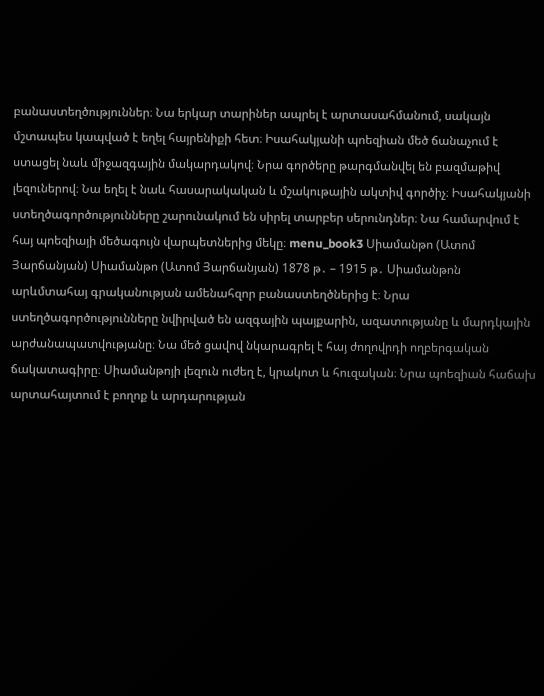բանաստեղծություններ։ Նա երկար տարիներ ապրել է արտասահմանում, սակայն մշտապես կապված է եղել հայրենիքի հետ։ Իսահակյանի պոեզիան մեծ ճանաչում է ստացել նաև միջազգային մակարդակով։ Նրա գործերը թարգմանվել են բազմաթիվ լեզուներով։ Նա եղել է նաև հասարակական և մշակութային ակտիվ գործիչ։ Իսահակյանի ստեղծագործությունները շարունակում են սիրել տարբեր սերունդներ։ Նա համարվում է հայ պոեզիայի մեծագույն վարպետներից մեկը։ menu_book3 Սիամանթո (Ատոմ Յարճանյան) Սիամանթո (Ատոմ Յարճանյան) 1878 թ․ – 1915 թ․ Սիամանթոն արևմտահայ գրականության ամենահզոր բանաստեղծներից է։ Նրա ստեղծագործությունները նվիրված են ազգային պայքարին, ազատությանը և մարդկային արժանապատվությանը։ Նա մեծ ցավով նկարագրել է հայ ժողովրդի ողբերգական ճակատագիրը։ Սիամանթոյի լեզուն ուժեղ է, կրակոտ և հուզական։ Նրա պոեզիան հաճախ արտահայտում է բողոք և արդարության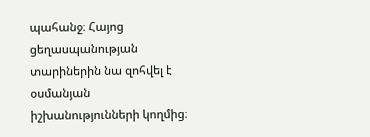պահանջ։ Հայոց ցեղասպանության տարիներին նա զոհվել է օսմանյան իշխանությունների կողմից։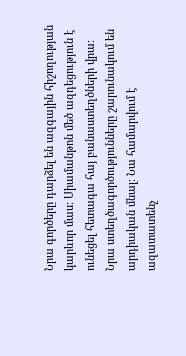Նրա գործերը դարձել են ազգային հիշողության կարևոր մաս։ Սիամանթոն մեծ ազդեցություն է ունեցել հետագա հայ բանաստեղծների վրա։ Նրա ստեղծագործությունները շարունակում են արդիական մնալ։ Նա համարվում է ազատատենչ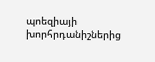պոեզիայի խորհրդանիշներից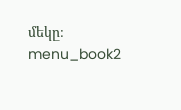մեկը։ menu_book2